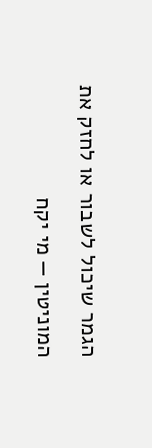הגמר שיכול לשבור או לחזק את המוניטין — מי יקח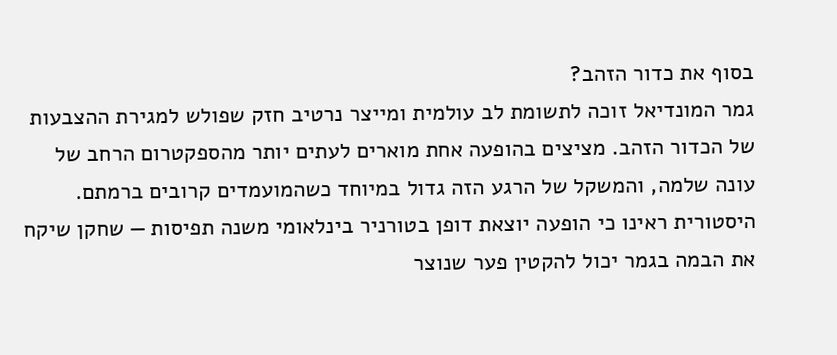בסוף את כדור הזהב?
גמר המונדיאל זוכה לתשומת לב עולמית ומייצר נרטיב חזק שפולש למגירת ההצבעות של הכדור הזהב. מציצים בהופעה אחת מוארים לעתים יותר מהספקטרום הרחב של עונה שלמה, והמשקל של הרגע הזה גדול במיוחד כשהמועמדים קרובים ברמתם.
היסטורית ראינו כי הופעה יוצאת דופן בטורניר בינלאומי משנה תפיסות — שחקן שיקח את הבמה בגמר יכול להקטין פער שנוצר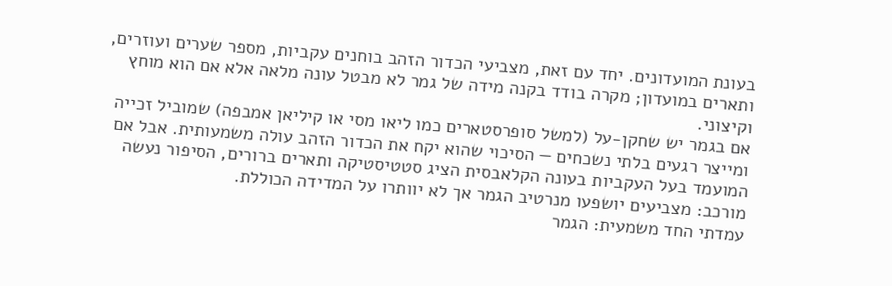בעונת המועדונים. יחד עם זאת, מצביעי הכדור הזהב בוחנים עקביות, מספר שערים ועוזרים, ותארים במועדון; מקרה בודד בקנה מידה של גמר לא מבטל עונה מלאה אלא אם הוא מוחץ וקיצוני.
אם בגמר יש שחקן-על (למשל סופרסטארים כמו ליאו מסי או קיליאן אמבפה) שמוביל זכייה ומייצר רגעים בלתי נשכחים — הסיכוי שהוא יקח את הכדור הזהב עולה משמעותית. אבל אם המועמד בעל העקביות בעונה הקלאבסית הציג סטטיסטיקה ותארים ברורים, הסיפור נעשה מורכב: מצביעים יושפעו מנרטיב הגמר אך לא יוותרו על המדידה הכוללת.
עמדתי החד משמעית: הגמר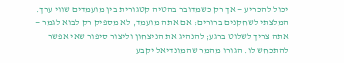יכול להכריע — אך רק כשמדובר בהטיה קטגורית בין מועמדים שווי ערך. המלצתי לשחקנים ברורים: אם אתה מועמד, לא מספיק רק לבוא לגמר — אתה צריך לשלוט ברגע; להנהיג את הניצחון וליצור סיפור שאי אפשר להתכחש לו. הגורו מהמר שהמונדיאל יקבע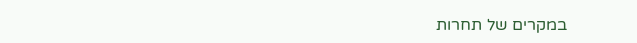במקרים של תחרות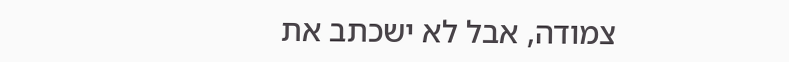צמודה, אבל לא ישכתב את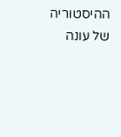ההיסטוריה של עונה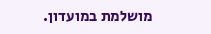מושלמת במועדון.